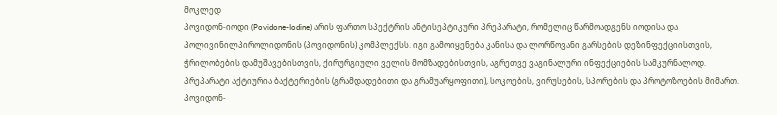მოკლედ
პოვიდონ-იოდი (Povidone-Iodine) არის ფართო სპექტრის ანტისეპტიკური პრეპარატი, რომელიც წარმოადგენს იოდისა და პოლივინილპიროლიდონის (პოვიდონის) კომპლექსს. იგი გამოიყენება კანისა და ლორწოვანი გარსების დეზინფექციისთვის, ჭრილობების დამუშავებისთვის, ქირურგიული ველის მომზადებისთვის, აგრეთვე ვაგინალური ინფექციების სამკურნალოდ. პრეპარატი აქტიურია ბაქტერიების (გრამდადებითი და გრამუარყოფითი), სოკოების, ვირუსების, სპორების და პროტოზოების მიმართ. პოვიდონ-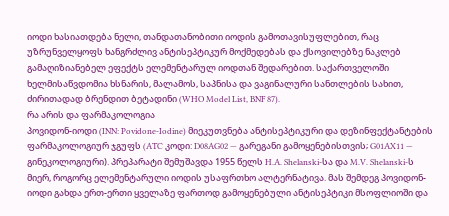იოდი ხასიათდება ნელი, თანდათანობითი იოდის გამოთავისუფლებით, რაც უზრუნველყოფს ხანგრძლივ ანტისეპტიკურ მოქმედებას და ქსოვილებზე ნაკლებ გამაღიზიანებელ ეფექტს ელემენტარულ იოდთან შედარებით. საქართველოში ხელმისაწვდომია ხსნარის, მალამოს, საპნისა და ვაგინალური სანთლების სახით, ძირითადად ბრენდით ბეტადინი (WHO Model List, BNF 87).
რა არის და ფარმაკოლოგია
პოვიდონ-იოდი (INN: Povidone-Iodine) მიეკუთვნება ანტისეპტიკური და დეზინფექტანტების ფარმაკოლოგიურ ჯგუფს (ATC კოდი: D08AG02 — გარეგანი გამოყენებისთვის; G01AX11 — გინეკოლოგიური). პრეპარატი შემუშავდა 1955 წელს H.A. Shelanski-სა და M.V. Shelanski-ს მიერ, როგორც ელემენტარული იოდის უსაფრთხო ალტერნატივა. მას შემდეგ პოვიდონ-იოდი გახდა ერთ-ერთი ყველაზე ფართოდ გამოყენებული ანტისეპტიკი მსოფლიოში და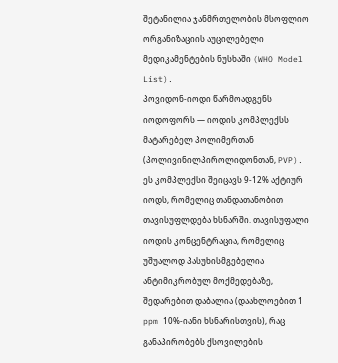შეტანილია ჯანმრთელობის მსოფლიო ორგანიზაციის აუცილებელი მედიკამენტების ნუსხაში (WHO Model List).
პოვიდონ-იოდი წარმოადგენს იოდოფორს — იოდის კომპლექსს მატარებელ პოლიმერთან (პოლივინილპიროლიდონთან, PVP). ეს კომპლექსი შეიცავს 9-12% აქტიურ იოდს, რომელიც თანდათანობით თავისუფლდება ხსნარში. თავისუფალი იოდის კონცენტრაცია, რომელიც უშუალოდ პასუხისმგებელია ანტიმიკრობულ მოქმედებაზე, შედარებით დაბალია (დაახლოებით 1 ppm 10%-იანი ხსნარისთვის), რაც განაპირობებს ქსოვილების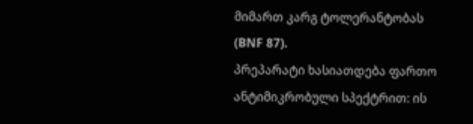მიმართ კარგ ტოლერანტობას (BNF 87).
პრეპარატი ხასიათდება ფართო ანტიმიკრობული სპექტრით: ის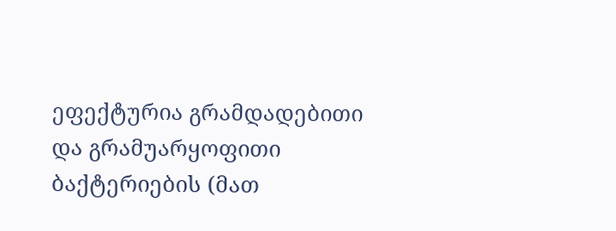ეფექტურია გრამდადებითი და გრამუარყოფითი ბაქტერიების (მათ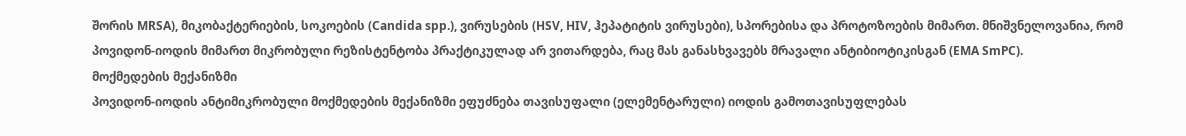შორის MRSA), მიკობაქტერიების, სოკოების (Candida spp.), ვირუსების (HSV, HIV, ჰეპატიტის ვირუსები), სპორებისა და პროტოზოების მიმართ. მნიშვნელოვანია, რომ პოვიდონ-იოდის მიმართ მიკრობული რეზისტენტობა პრაქტიკულად არ ვითარდება, რაც მას განასხვავებს მრავალი ანტიბიოტიკისგან (EMA SmPC).
მოქმედების მექანიზმი
პოვიდონ-იოდის ანტიმიკრობული მოქმედების მექანიზმი ეფუძნება თავისუფალი (ელემენტარული) იოდის გამოთავისუფლებას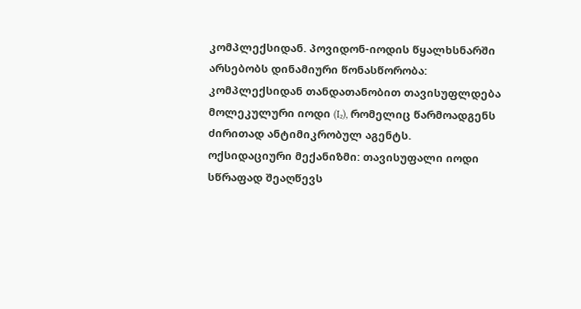კომპლექსიდან. პოვიდონ-იოდის წყალხსნარში არსებობს დინამიური წონასწორობა: კომპლექსიდან თანდათანობით თავისუფლდება მოლეკულური იოდი (I₂), რომელიც წარმოადგენს ძირითად ანტიმიკრობულ აგენტს.
ოქსიდაციური მექანიზმი: თავისუფალი იოდი სწრაფად შეაღწევს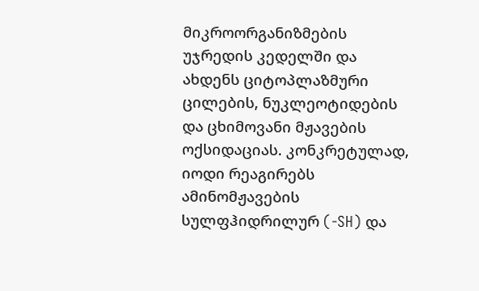მიკროორგანიზმების უჯრედის კედელში და ახდენს ციტოპლაზმური ცილების, ნუკლეოტიდების და ცხიმოვანი მჟავების ოქსიდაციას. კონკრეტულად, იოდი რეაგირებს ამინომჟავების სულფჰიდრილურ (-SH) და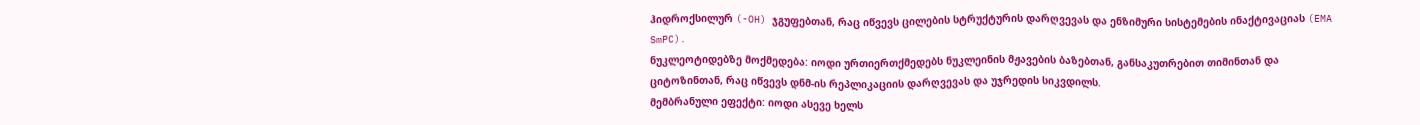ჰიდროქსილურ (-OH) ჯგუფებთან, რაც იწვევს ცილების სტრუქტურის დარღვევას და ენზიმური სისტემების ინაქტივაციას (EMA SmPC).
ნუკლეოტიდებზე მოქმედება: იოდი ურთიერთქმედებს ნუკლეინის მჟავების ბაზებთან, განსაკუთრებით თიმინთან და ციტოზინთან, რაც იწვევს დნმ-ის რეპლიკაციის დარღვევას და უჯრედის სიკვდილს.
მემბრანული ეფექტი: იოდი ასევე ხელს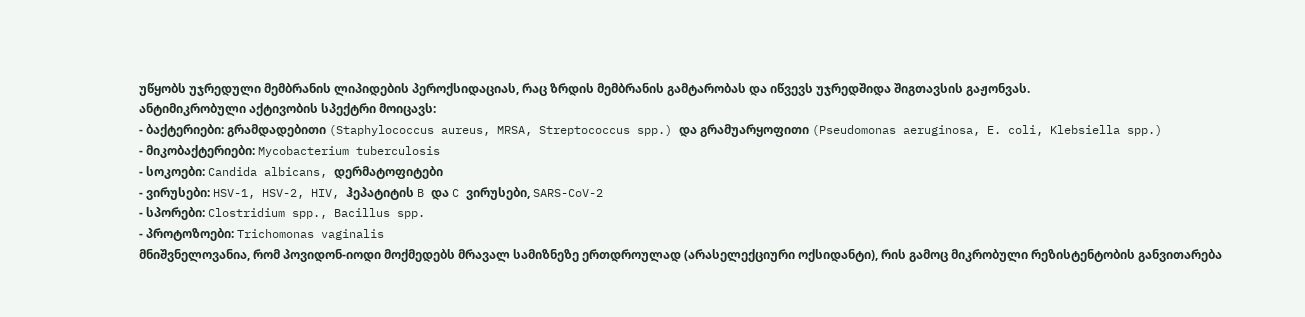უწყობს უჯრედული მემბრანის ლიპიდების პეროქსიდაციას, რაც ზრდის მემბრანის გამტარობას და იწვევს უჯრედშიდა შიგთავსის გაჟონვას.
ანტიმიკრობული აქტივობის სპექტრი მოიცავს:
- ბაქტერიები: გრამდადებითი (Staphylococcus aureus, MRSA, Streptococcus spp.) და გრამუარყოფითი (Pseudomonas aeruginosa, E. coli, Klebsiella spp.)
- მიკობაქტერიები: Mycobacterium tuberculosis
- სოკოები: Candida albicans, დერმატოფიტები
- ვირუსები: HSV-1, HSV-2, HIV, ჰეპატიტის B და C ვირუსები, SARS-CoV-2
- სპორები: Clostridium spp., Bacillus spp.
- პროტოზოები: Trichomonas vaginalis
მნიშვნელოვანია, რომ პოვიდონ-იოდი მოქმედებს მრავალ სამიზნეზე ერთდროულად (არასელექციური ოქსიდანტი), რის გამოც მიკრობული რეზისტენტობის განვითარება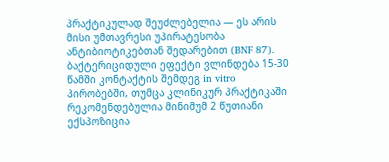პრაქტიკულად შეუძლებელია — ეს არის მისი უმთავრესი უპირატესობა ანტიბიოტიკებთან შედარებით (BNF 87).
ბაქტერიციდული ეფექტი ვლინდება 15-30 წამში კონტაქტის შემდეგ in vitro პირობებში, თუმცა კლინიკურ პრაქტიკაში რეკომენდებულია მინიმუმ 2 წუთიანი ექსპოზიცია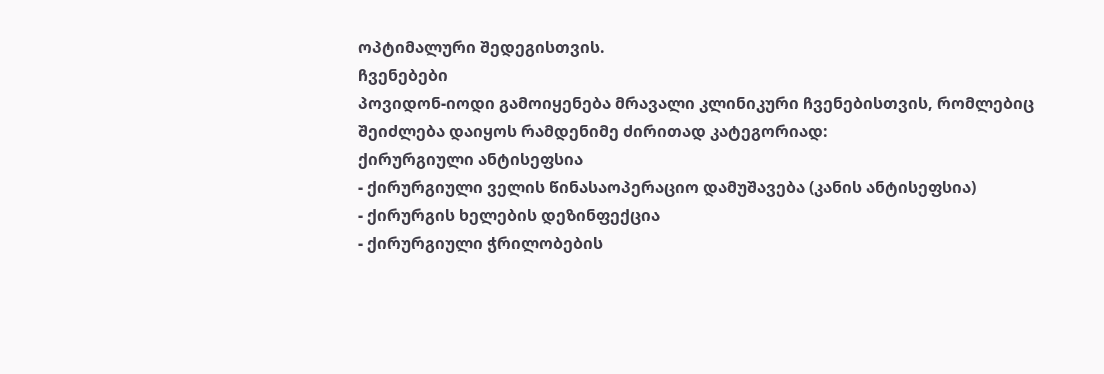ოპტიმალური შედეგისთვის.
ჩვენებები
პოვიდონ-იოდი გამოიყენება მრავალი კლინიკური ჩვენებისთვის, რომლებიც შეიძლება დაიყოს რამდენიმე ძირითად კატეგორიად:
ქირურგიული ანტისეფსია
- ქირურგიული ველის წინასაოპერაციო დამუშავება (კანის ანტისეფსია)
- ქირურგის ხელების დეზინფექცია
- ქირურგიული ჭრილობების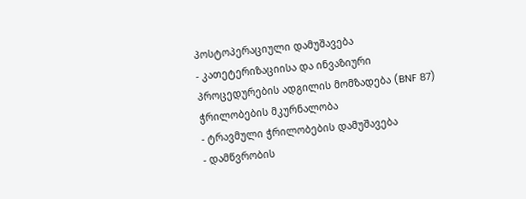პოსტოპერაციული დამუშავება
- კათეტერიზაციისა და ინვაზიური პროცედურების ადგილის მომზადება (BNF 87)
ჭრილობების მკურნალობა
- ტრავმული ჭრილობების დამუშავება
- დამწვრობის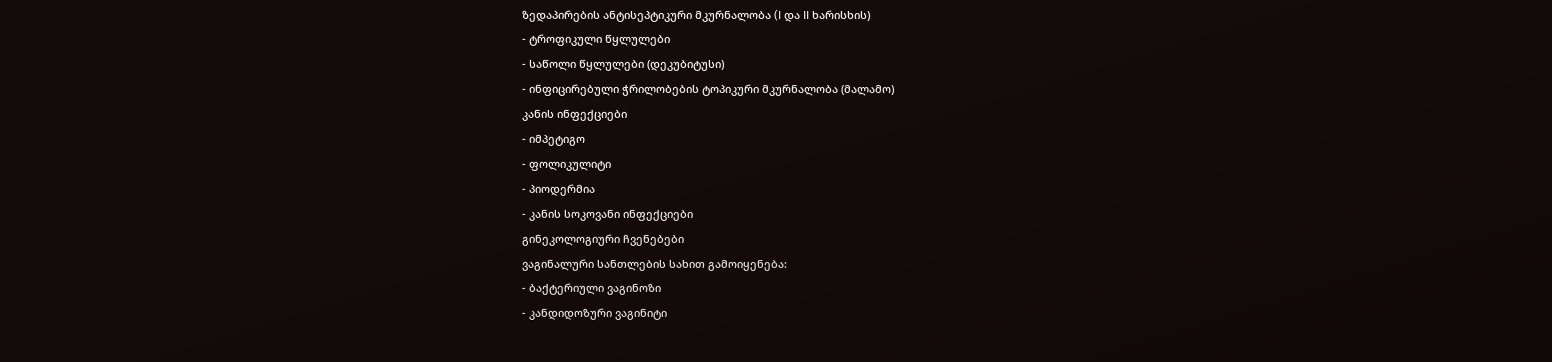ზედაპირების ანტისეპტიკური მკურნალობა (I და II ხარისხის)
- ტროფიკული წყლულები
- საწოლი წყლულები (დეკუბიტუსი)
- ინფიცირებული ჭრილობების ტოპიკური მკურნალობა (მალამო)
კანის ინფექციები
- იმპეტიგო
- ფოლიკულიტი
- პიოდერმია
- კანის სოკოვანი ინფექციები
გინეკოლოგიური ჩვენებები
ვაგინალური სანთლების სახით გამოიყენება:
- ბაქტერიული ვაგინოზი
- კანდიდოზური ვაგინიტი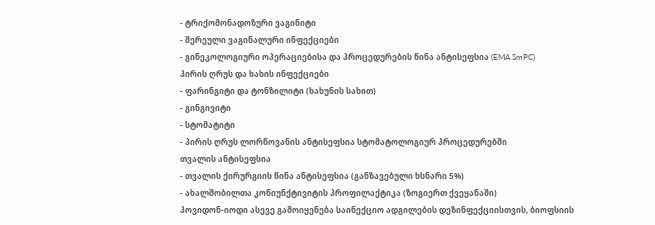- ტრიქომონადოზური ვაგინიტი
- შერეული ვაგინალური ინფექციები
- გინეკოლოგიური ოპერაციებისა და პროცედურების წინა ანტისეფსია (EMA SmPC)
პირის ღრუს და ხახის ინფექციები
- ფარინგიტი და ტონზილიტი (ხახუნის სახით)
- გინგივიტი
- სტომატიტი
- პირის ღრუს ლორწოვანის ანტისეფსია სტომატოლოგიურ პროცედურებში
თვალის ანტისეფსია
- თვალის ქირურგიის წინა ანტისეფსია (განზავებული ხსნარი 5%)
- ახალშობილთა კონიუნქტივიტის პროფილაქტიკა (ზოგიერთ ქვეყანაში)
პოვიდონ-იოდი ასევე გამოიყენება საინექციო ადგილების დეზინფექციისთვის, ბიოფსიის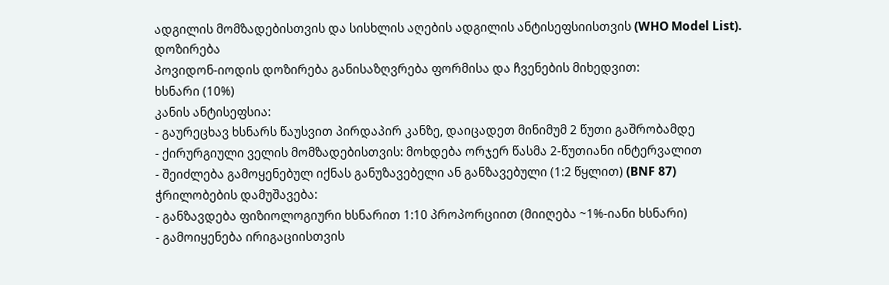ადგილის მომზადებისთვის და სისხლის აღების ადგილის ანტისეფსიისთვის (WHO Model List).
დოზირება
პოვიდონ-იოდის დოზირება განისაზღვრება ფორმისა და ჩვენების მიხედვით:
ხსნარი (10%)
კანის ანტისეფსია:
- გაურეცხავ ხსნარს წაუსვით პირდაპირ კანზე, დაიცადეთ მინიმუმ 2 წუთი გაშრობამდე
- ქირურგიული ველის მომზადებისთვის: მოხდება ორჯერ წასმა 2-წუთიანი ინტერვალით
- შეიძლება გამოყენებულ იქნას განუზავებელი ან განზავებული (1:2 წყლით) (BNF 87)
ჭრილობების დამუშავება:
- განზავდება ფიზიოლოგიური ხსნარით 1:10 პროპორციით (მიიღება ~1%-იანი ხსნარი)
- გამოიყენება ირიგაციისთვის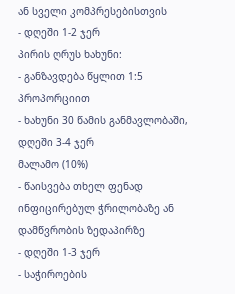ან სველი კომპრესებისთვის
- დღეში 1-2 ჯერ
პირის ღრუს ხახუნი:
- განზავდება წყლით 1:5 პროპორციით
- ხახუნი 30 წამის განმავლობაში, დღეში 3-4 ჯერ
მალამო (10%)
- წაისვება თხელ ფენად ინფიცირებულ ჭრილობაზე ან დამწვრობის ზედაპირზე
- დღეში 1-3 ჯერ
- საჭიროების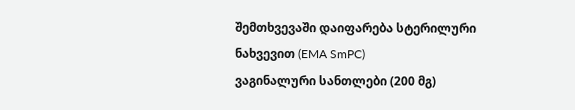შემთხვევაში დაიფარება სტერილური ნახვევით (EMA SmPC)
ვაგინალური სანთლები (200 მგ)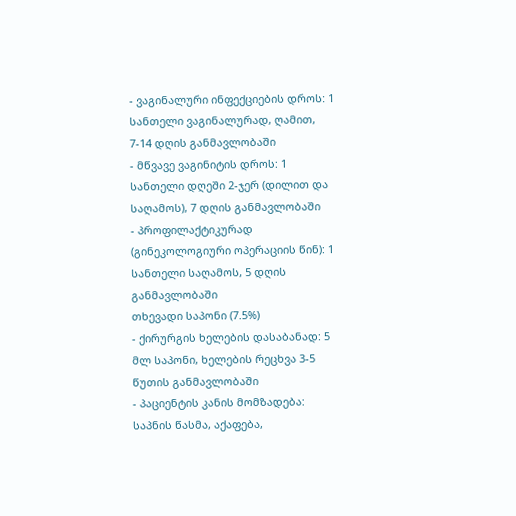- ვაგინალური ინფექციების დროს: 1 სანთელი ვაგინალურად, ღამით, 7-14 დღის განმავლობაში
- მწვავე ვაგინიტის დროს: 1 სანთელი დღეში 2-ჯერ (დილით და საღამოს), 7 დღის განმავლობაში
- პროფილაქტიკურად (გინეკოლოგიური ოპერაციის წინ): 1 სანთელი საღამოს, 5 დღის განმავლობაში
თხევადი საპონი (7.5%)
- ქირურგის ხელების დასაბანად: 5 მლ საპონი, ხელების რეცხვა 3-5 წუთის განმავლობაში
- პაციენტის კანის მომზადება: საპნის წასმა, აქაფება,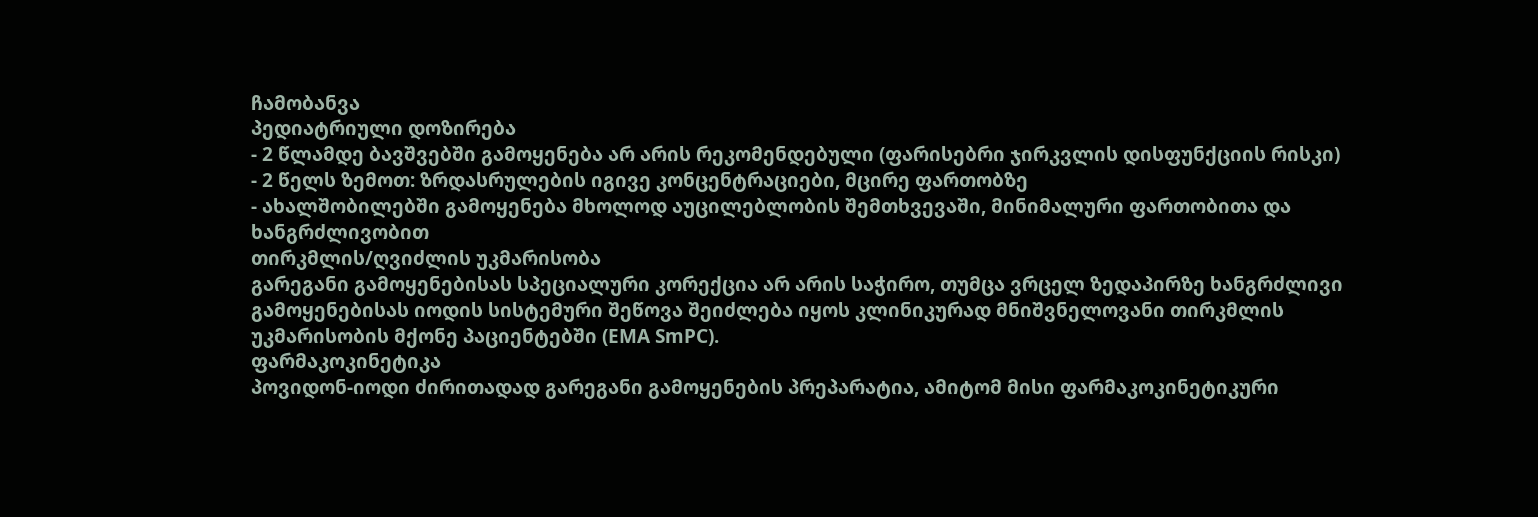ჩამობანვა
პედიატრიული დოზირება
- 2 წლამდე ბავშვებში გამოყენება არ არის რეკომენდებული (ფარისებრი ჯირკვლის დისფუნქციის რისკი)
- 2 წელს ზემოთ: ზრდასრულების იგივე კონცენტრაციები, მცირე ფართობზე
- ახალშობილებში გამოყენება მხოლოდ აუცილებლობის შემთხვევაში, მინიმალური ფართობითა და ხანგრძლივობით
თირკმლის/ღვიძლის უკმარისობა
გარეგანი გამოყენებისას სპეციალური კორექცია არ არის საჭირო, თუმცა ვრცელ ზედაპირზე ხანგრძლივი გამოყენებისას იოდის სისტემური შეწოვა შეიძლება იყოს კლინიკურად მნიშვნელოვანი თირკმლის უკმარისობის მქონე პაციენტებში (EMA SmPC).
ფარმაკოკინეტიკა
პოვიდონ-იოდი ძირითადად გარეგანი გამოყენების პრეპარატია, ამიტომ მისი ფარმაკოკინეტიკური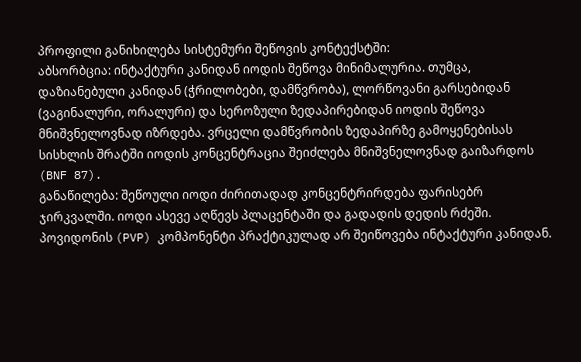პროფილი განიხილება სისტემური შეწოვის კონტექსტში:
აბსორბცია: ინტაქტური კანიდან იოდის შეწოვა მინიმალურია. თუმცა, დაზიანებული კანიდან (ჭრილობები, დამწვრობა), ლორწოვანი გარსებიდან (ვაგინალური, ორალური) და სეროზული ზედაპირებიდან იოდის შეწოვა მნიშვნელოვნად იზრდება. ვრცელი დამწვრობის ზედაპირზე გამოყენებისას სისხლის შრატში იოდის კონცენტრაცია შეიძლება მნიშვნელოვნად გაიზარდოს (BNF 87).
განაწილება: შეწოული იოდი ძირითადად კონცენტრირდება ფარისებრ ჯირკვალში. იოდი ასევე აღწევს პლაცენტაში და გადადის დედის რძეში. პოვიდონის (PVP) კომპონენტი პრაქტიკულად არ შეიწოვება ინტაქტური კანიდან.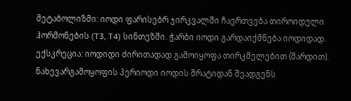მეტაბოლიზმი: იოდი ფარისებრ ჯირკვალში ჩაერთვება თიროიდული ჰორმონების (T3, T4) სინთეზში. ჭარბი იოდი გარდაიქმნება იოდიდად.
ექსკრეცია: იოდიდი ძირითადად გამოიყოფა თირკმელებით (შარდით). ნახევარგამოყოფის პერიოდი იოდის შრატიდან შეადგენს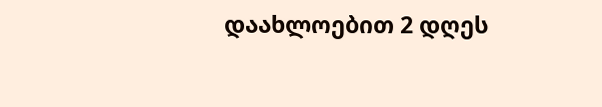დაახლოებით 2 დღეს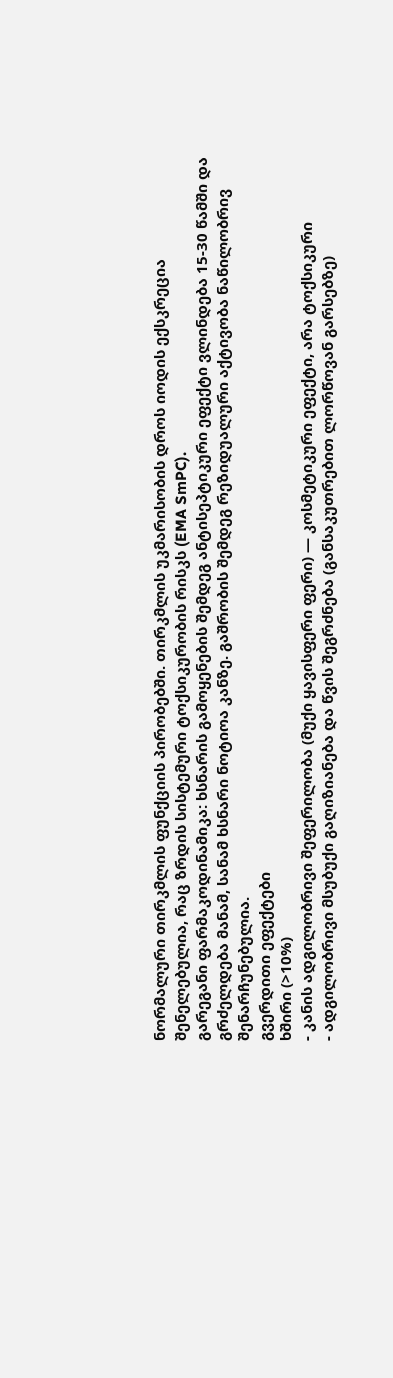ნორმალური თირკმლის ფუნქციის პირობებში. თირკმლის უკმარისობის დროს იოდის ექსკრეცია შენელებულია, რაც ზრდის სისტემური ტოქსიკურობის რისკს (EMA SmPC).
გარეგანი ფარმაკოდინამიკა: ხსნარის გამოყენების შემდეგ ანტისეპტიკური ეფექტი ვლინდება 15-30 წამში და გრძელდება მანამ, სანამ ხსნარი ნოტიოა კანზე. გაშრობის შემდეგ რეზიდუალური აქტივობა ნაწილობრივ შენარჩუნებულია.
გვერდითი ეფექტები
ხშირი (>10%)
- კანის ადგილობრივი შეფერილობა (მუქი ყავისფერი ფერი) — კოსმეტიკური ეფექტი, არა ტოქსიკური
- ადგილობრივი მსუბუქი გაღიზიანება და წვის შეგრძნება (განსაკუთრებით ლორწოვან გარსებზე)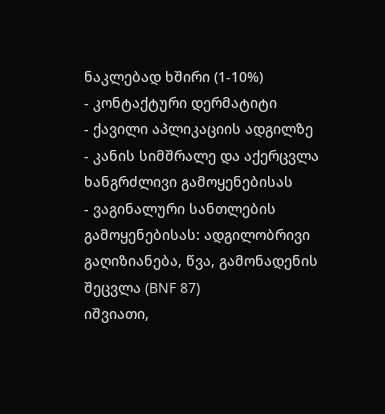ნაკლებად ხშირი (1-10%)
- კონტაქტური დერმატიტი
- ქავილი აპლიკაციის ადგილზე
- კანის სიმშრალე და აქერცვლა ხანგრძლივი გამოყენებისას
- ვაგინალური სანთლების გამოყენებისას: ადგილობრივი გაღიზიანება, წვა, გამონადენის შეცვლა (BNF 87)
იშვიათი,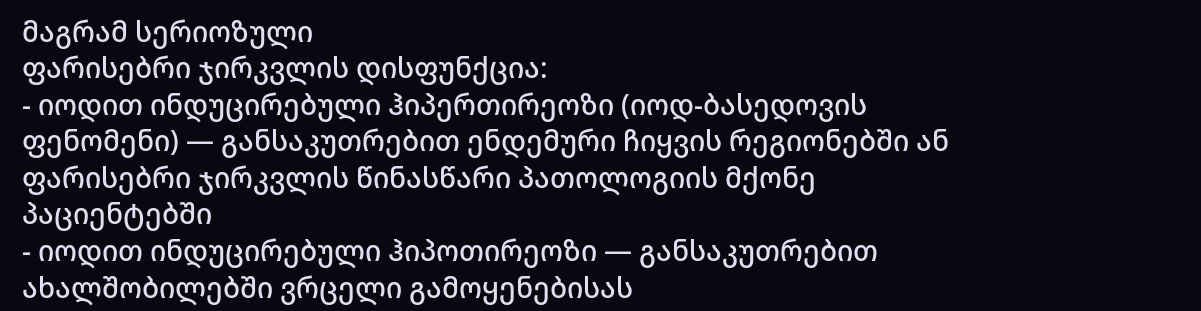მაგრამ სერიოზული
ფარისებრი ჯირკვლის დისფუნქცია:
- იოდით ინდუცირებული ჰიპერთირეოზი (იოდ-ბასედოვის ფენომენი) — განსაკუთრებით ენდემური ჩიყვის რეგიონებში ან ფარისებრი ჯირკვლის წინასწარი პათოლოგიის მქონე პაციენტებში
- იოდით ინდუცირებული ჰიპოთირეოზი — განსაკუთრებით ახალშობილებში ვრცელი გამოყენებისას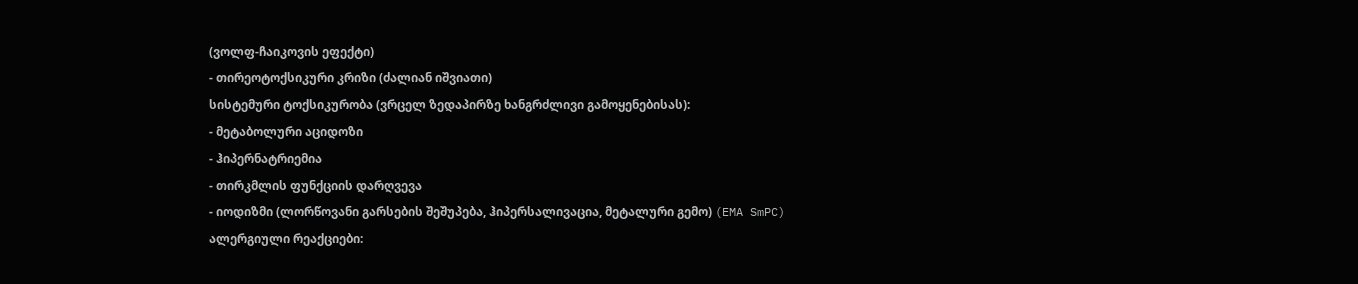(ვოლფ-ჩაიკოვის ეფექტი)
- თირეოტოქსიკური კრიზი (ძალიან იშვიათი)
სისტემური ტოქსიკურობა (ვრცელ ზედაპირზე ხანგრძლივი გამოყენებისას):
- მეტაბოლური აციდოზი
- ჰიპერნატრიემია
- თირკმლის ფუნქციის დარღვევა
- იოდიზმი (ლორწოვანი გარსების შეშუპება, ჰიპერსალივაცია, მეტალური გემო) (EMA SmPC)
ალერგიული რეაქციები: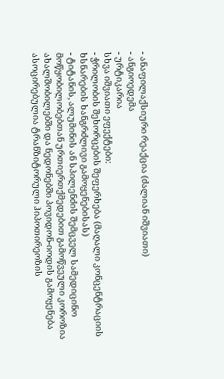- ანაფილაქსიური რეაქცია (ძალიან იშვიათი)
- ანგიოედემა
- ურტიკარია
სხვა იშვიათი ეფექტები:
- ჭრილობის შეხორცების შეფერხება (მაღალი კონცენტრაციის ხსნარების ხანგრძლივი გამოყენებისას)
- ტიტანის, ალუმინის ან სპილენძის შემცველ სამედიცინო მოწყობილობებთან ურთიერთქმედებით გამოწვეული კოროზია
ახალშობილებში და ნედონებში პოვიდონ-იოდის გამოყენება ასოცირებულია ტრანზიტორული ჰიპოთირეოზის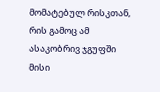მომატებულ რისკთან, რის გამოც ამ ასაკობრივ ჯგუფში მისი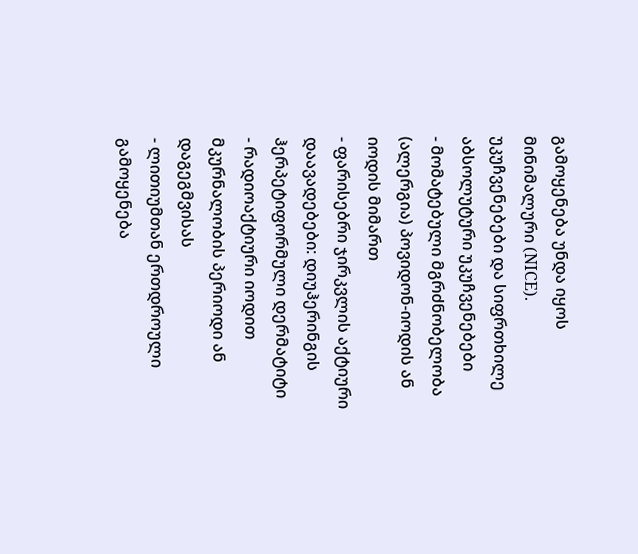გამოყენება უნდა იყოს მინიმალური (NICE).
უკუჩვენებები და სიფრთხილე
აბსოლუტური უკუჩვენებები
- მომატებული მგრძნობელობა (ალერგია) პოვიდონ-იოდის ან იოდის მიმართ
- ფარისებრი ჯირკვლის აქტიური დაავადებები: დიუჰერინგის ჰერპეტიფორმული დერმატიტი
- რადიოაქტიური იოდით მკურნალობის პერიოდი ან დაგეგმვისას
- ლითიუმთან ერთდროული გამოყენება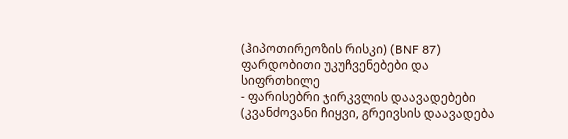(ჰიპოთირეოზის რისკი) (BNF 87)
ფარდობითი უკუჩვენებები და სიფრთხილე
- ფარისებრი ჯირკვლის დაავადებები (კვანძოვანი ჩიყვი, გრეივსის დაავადება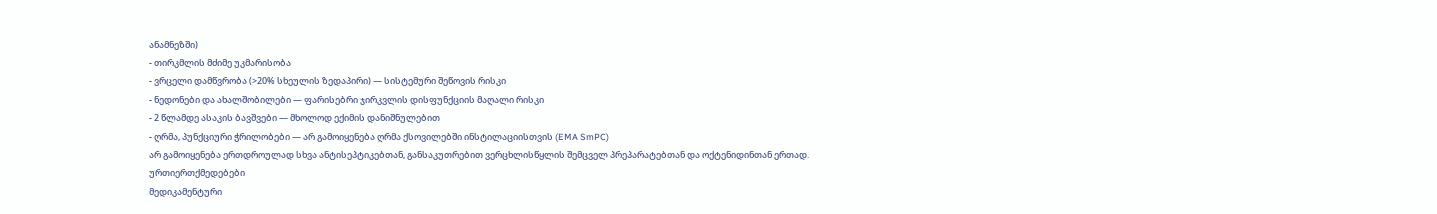ანამნეზში)
- თირკმლის მძიმე უკმარისობა
- ვრცელი დამწვრობა (>20% სხეულის ზედაპირი) — სისტემური შეწოვის რისკი
- ნედონები და ახალშობილები — ფარისებრი ჯირკვლის დისფუნქციის მაღალი რისკი
- 2 წლამდე ასაკის ბავშვები — მხოლოდ ექიმის დანიშნულებით
- ღრმა, პუნქციური ჭრილობები — არ გამოიყენება ღრმა ქსოვილებში ინსტილაციისთვის (EMA SmPC)
არ გამოიყენება ერთდროულად სხვა ანტისეპტიკებთან, განსაკუთრებით ვერცხლისწყლის შემცველ პრეპარატებთან და ოქტენიდინთან ერთად.
ურთიერთქმედებები
მედიკამენტური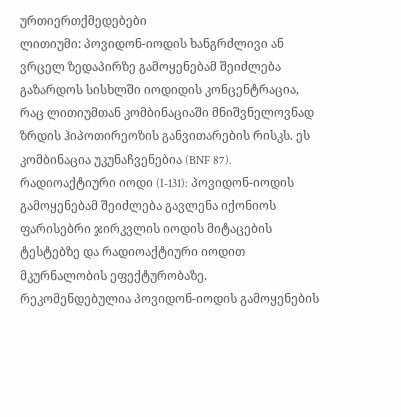ურთიერთქმედებები
ლითიუმი: პოვიდონ-იოდის ხანგრძლივი ან ვრცელ ზედაპირზე გამოყენებამ შეიძლება გაზარდოს სისხლში იოდიდის კონცენტრაცია, რაც ლითიუმთან კომბინაციაში მნიშვნელოვნად ზრდის ჰიპოთირეოზის განვითარების რისკს. ეს კომბინაცია უკუნაჩვენებია (BNF 87).
რადიოაქტიური იოდი (I-131): პოვიდონ-იოდის გამოყენებამ შეიძლება გავლენა იქონიოს ფარისებრი ჯირკვლის იოდის მიტაცების ტესტებზე და რადიოაქტიური იოდით მკურნალობის ეფექტურობაზე. რეკომენდებულია პოვიდონ-იოდის გამოყენების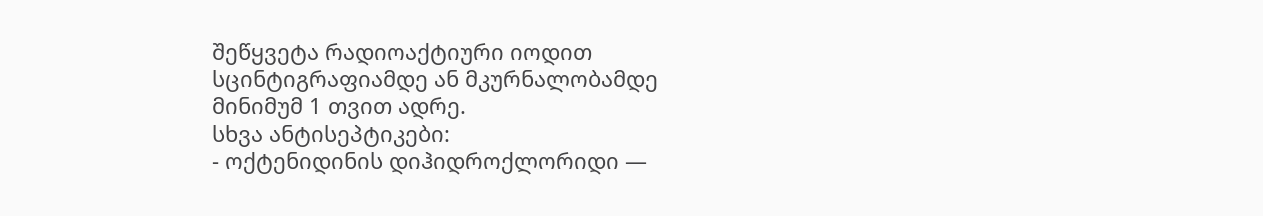შეწყვეტა რადიოაქტიური იოდით სცინტიგრაფიამდე ან მკურნალობამდე მინიმუმ 1 თვით ადრე.
სხვა ანტისეპტიკები:
- ოქტენიდინის დიჰიდროქლორიდი —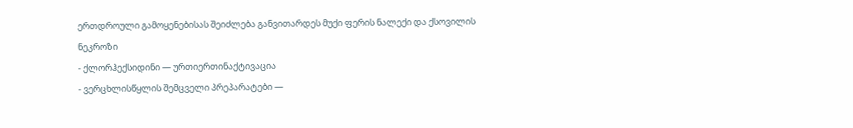ერთდროული გამოყენებისას შეიძლება განვითარდეს მუქი ფერის ნალექი და ქსოვილის ნეკროზი
- ქლორჰექსიდინი — ურთიერთინაქტივაცია
- ვერცხლისწყლის შემცველი პრეპარატები —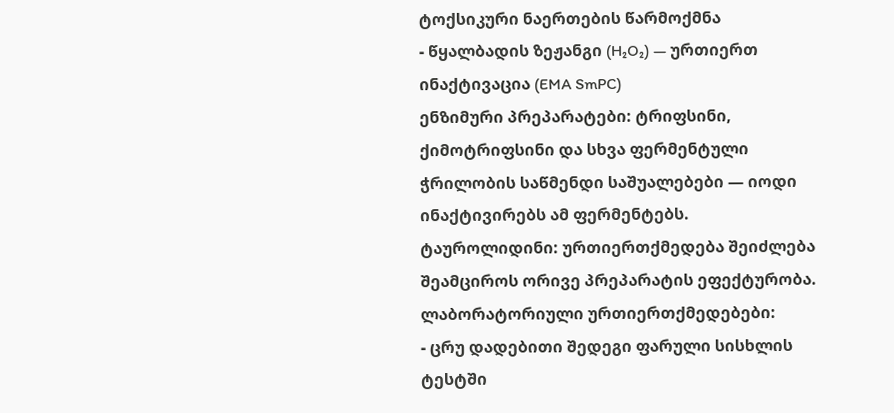ტოქსიკური ნაერთების წარმოქმნა
- წყალბადის ზეჟანგი (H₂O₂) — ურთიერთ ინაქტივაცია (EMA SmPC)
ენზიმური პრეპარატები: ტრიფსინი, ქიმოტრიფსინი და სხვა ფერმენტული ჭრილობის საწმენდი საშუალებები — იოდი ინაქტივირებს ამ ფერმენტებს.
ტაუროლიდინი: ურთიერთქმედება შეიძლება შეამციროს ორივე პრეპარატის ეფექტურობა.
ლაბორატორიული ურთიერთქმედებები:
- ცრუ დადებითი შედეგი ფარული სისხლის ტესტში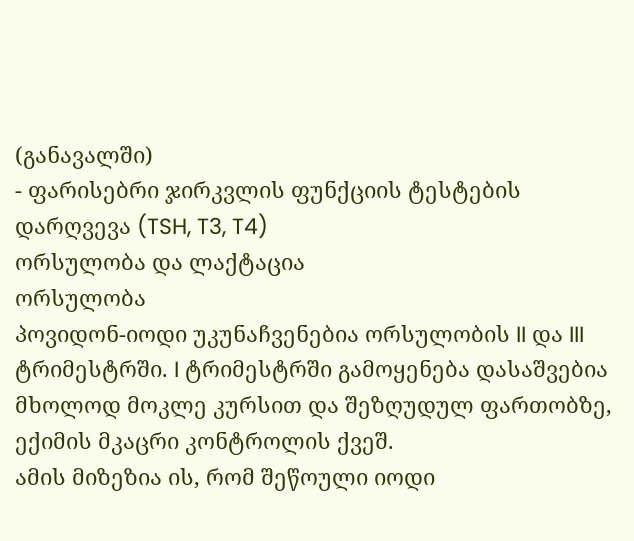(განავალში)
- ფარისებრი ჯირკვლის ფუნქციის ტესტების დარღვევა (TSH, T3, T4)
ორსულობა და ლაქტაცია
ორსულობა
პოვიდონ-იოდი უკუნაჩვენებია ორსულობის II და III ტრიმესტრში. I ტრიმესტრში გამოყენება დასაშვებია მხოლოდ მოკლე კურსით და შეზღუდულ ფართობზე, ექიმის მკაცრი კონტროლის ქვეშ.
ამის მიზეზია ის, რომ შეწოული იოდი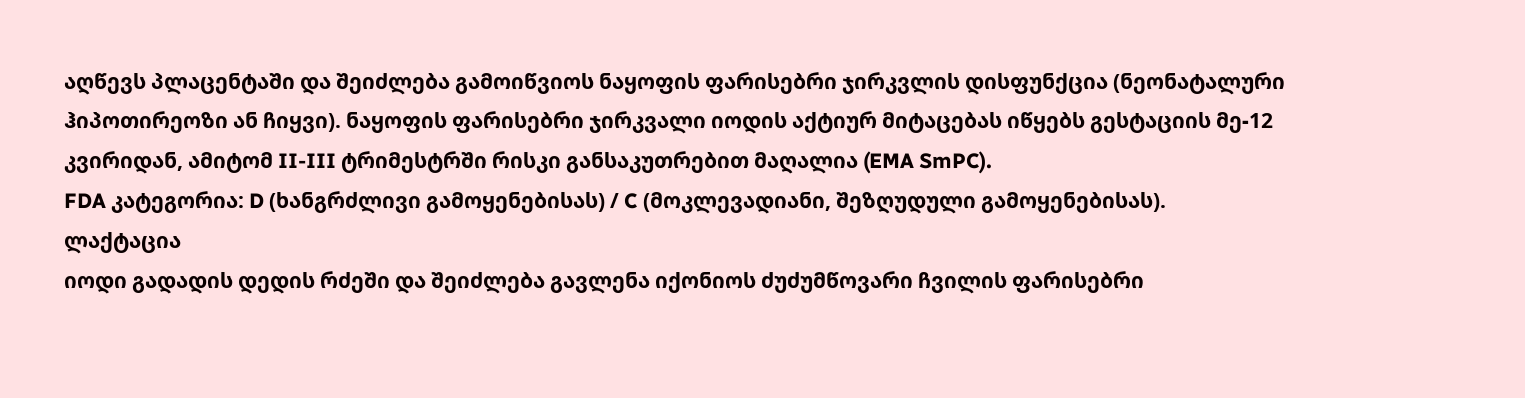აღწევს პლაცენტაში და შეიძლება გამოიწვიოს ნაყოფის ფარისებრი ჯირკვლის დისფუნქცია (ნეონატალური ჰიპოთირეოზი ან ჩიყვი). ნაყოფის ფარისებრი ჯირკვალი იოდის აქტიურ მიტაცებას იწყებს გესტაციის მე-12 კვირიდან, ამიტომ II-III ტრიმესტრში რისკი განსაკუთრებით მაღალია (EMA SmPC).
FDA კატეგორია: D (ხანგრძლივი გამოყენებისას) / C (მოკლევადიანი, შეზღუდული გამოყენებისას).
ლაქტაცია
იოდი გადადის დედის რძეში და შეიძლება გავლენა იქონიოს ძუძუმწოვარი ჩვილის ფარისებრი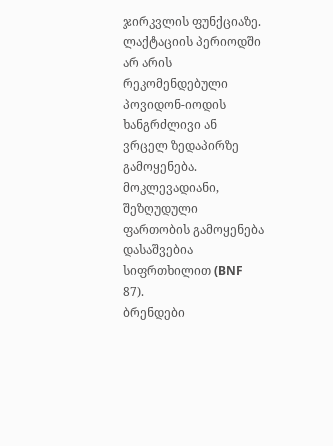ჯირკვლის ფუნქციაზე. ლაქტაციის პერიოდში არ არის რეკომენდებული პოვიდონ-იოდის ხანგრძლივი ან ვრცელ ზედაპირზე გამოყენება. მოკლევადიანი, შეზღუდული ფართობის გამოყენება დასაშვებია სიფრთხილით (BNF 87).
ბრენდები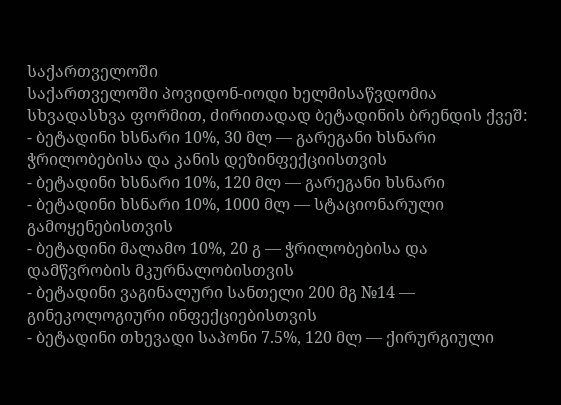საქართველოში
საქართველოში პოვიდონ-იოდი ხელმისაწვდომია სხვადასხვა ფორმით, ძირითადად ბეტადინის ბრენდის ქვეშ:
- ბეტადინი ხსნარი 10%, 30 მლ — გარეგანი ხსნარი ჭრილობებისა და კანის დეზინფექციისთვის
- ბეტადინი ხსნარი 10%, 120 მლ — გარეგანი ხსნარი
- ბეტადინი ხსნარი 10%, 1000 მლ — სტაციონარული გამოყენებისთვის
- ბეტადინი მალამო 10%, 20 გ — ჭრილობებისა და დამწვრობის მკურნალობისთვის
- ბეტადინი ვაგინალური სანთელი 200 მგ №14 — გინეკოლოგიური ინფექციებისთვის
- ბეტადინი თხევადი საპონი 7.5%, 120 მლ — ქირურგიული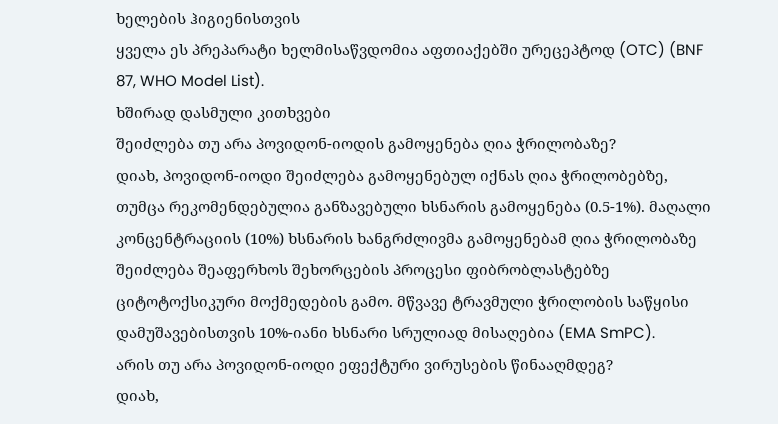ხელების ჰიგიენისთვის
ყველა ეს პრეპარატი ხელმისაწვდომია აფთიაქებში ურეცეპტოდ (OTC) (BNF 87, WHO Model List).
ხშირად დასმული კითხვები
შეიძლება თუ არა პოვიდონ-იოდის გამოყენება ღია ჭრილობაზე?
დიახ, პოვიდონ-იოდი შეიძლება გამოყენებულ იქნას ღია ჭრილობებზე, თუმცა რეკომენდებულია განზავებული ხსნარის გამოყენება (0.5-1%). მაღალი კონცენტრაციის (10%) ხსნარის ხანგრძლივმა გამოყენებამ ღია ჭრილობაზე შეიძლება შეაფერხოს შეხორცების პროცესი ფიბრობლასტებზე ციტოტოქსიკური მოქმედების გამო. მწვავე ტრავმული ჭრილობის საწყისი დამუშავებისთვის 10%-იანი ხსნარი სრულიად მისაღებია (EMA SmPC).
არის თუ არა პოვიდონ-იოდი ეფექტური ვირუსების წინააღმდეგ?
დიახ,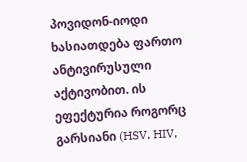პოვიდონ-იოდი ხასიათდება ფართო ანტივირუსული აქტივობით. ის ეფექტურია როგორც გარსიანი (HSV, HIV,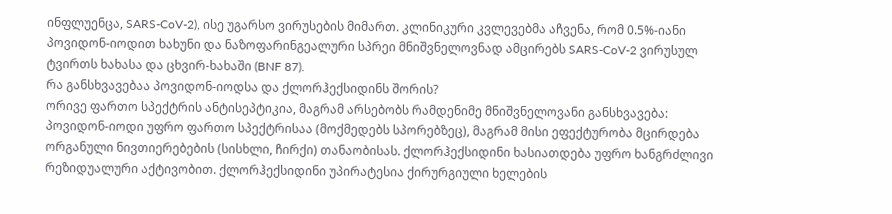ინფლუენცა, SARS-CoV-2), ისე უგარსო ვირუსების მიმართ. კლინიკური კვლევებმა აჩვენა, რომ 0.5%-იანი პოვიდონ-იოდით ხახუნი და ნაზოფარინგეალური სპრეი მნიშვნელოვნად ამცირებს SARS-CoV-2 ვირუსულ ტვირთს ხახასა და ცხვირ-ხახაში (BNF 87).
რა განსხვავებაა პოვიდონ-იოდსა და ქლორჰექსიდინს შორის?
ორივე ფართო სპექტრის ანტისეპტიკია, მაგრამ არსებობს რამდენიმე მნიშვნელოვანი განსხვავება: პოვიდონ-იოდი უფრო ფართო სპექტრისაა (მოქმედებს სპორებზეც), მაგრამ მისი ეფექტურობა მცირდება ორგანული ნივთიერებების (სისხლი, ჩირქი) თანაობისას. ქლორჰექსიდინი ხასიათდება უფრო ხანგრძლივი რეზიდუალური აქტივობით. ქლორჰექსიდინი უპირატესია ქირურგიული ხელების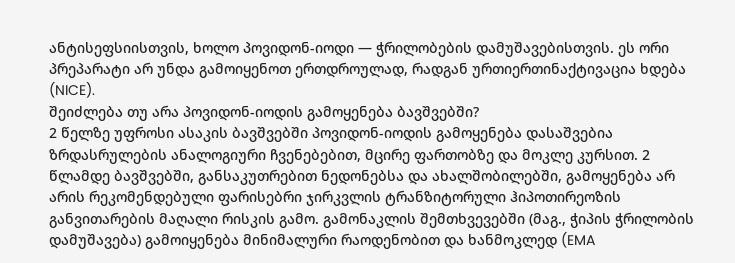ანტისეფსიისთვის, ხოლო პოვიდონ-იოდი — ჭრილობების დამუშავებისთვის. ეს ორი პრეპარატი არ უნდა გამოიყენოთ ერთდროულად, რადგან ურთიერთინაქტივაცია ხდება (NICE).
შეიძლება თუ არა პოვიდონ-იოდის გამოყენება ბავშვებში?
2 წელზე უფროსი ასაკის ბავშვებში პოვიდონ-იოდის გამოყენება დასაშვებია ზრდასრულების ანალოგიური ჩვენებებით, მცირე ფართობზე და მოკლე კურსით. 2 წლამდე ბავშვებში, განსაკუთრებით ნედონებსა და ახალშობილებში, გამოყენება არ არის რეკომენდებული ფარისებრი ჯირკვლის ტრანზიტორული ჰიპოთირეოზის განვითარების მაღალი რისკის გამო. გამონაკლის შემთხვევებში (მაგ., ჭიპის ჭრილობის დამუშავება) გამოიყენება მინიმალური რაოდენობით და ხანმოკლედ (EMA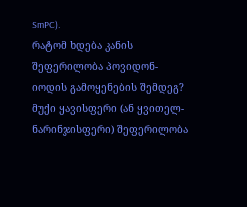SmPC).
რატომ ხდება კანის შეფერილობა პოვიდონ-იოდის გამოყენების შემდეგ?
მუქი ყავისფერი (ან ყვითელ-ნარინჯისფერი) შეფერილობა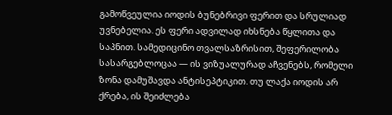გამოწვეულია იოდის ბუნებრივი ფერით და სრულიად უვნებელია. ეს ფერი ადვილად იხსნება წყლითა და საპნით. სამედიცინო თვალსაზრისით, შეფერილობა სასარგებლოცაა — ის ვიზუალურად აჩვენებს, რომელი ზონა დამუშავდა ანტისეპტიკით. თუ ლაქა იოდის არ ქრება, ის შეიძლება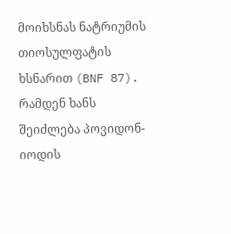მოიხსნას ნატრიუმის თიოსულფატის ხსნარით (BNF 87).
რამდენ ხანს შეიძლება პოვიდონ-იოდის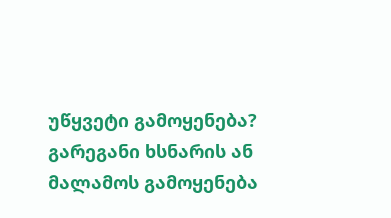უწყვეტი გამოყენება?
გარეგანი ხსნარის ან მალამოს გამოყენება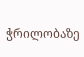ჭრილობაზე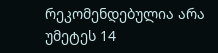რეკომენდებულია არა უმეტეს 14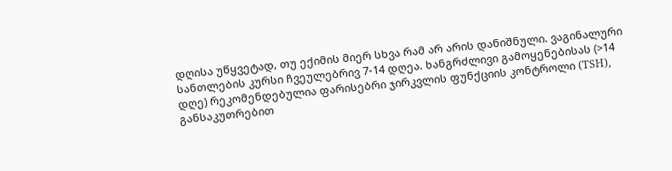დღისა უწყვეტად, თუ ექიმის მიერ სხვა რამ არ არის დანიშნული. ვაგინალური სანთლების კურსი ჩვეულებრივ 7-14 დღეა. ხანგრძლივი გამოყენებისას (>14 დღე) რეკომენდებულია ფარისებრი ჯირკვლის ფუნქციის კონტროლი (TSH), განსაკუთრებით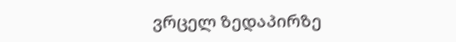ვრცელ ზედაპირზე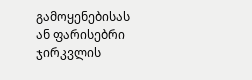გამოყენებისას ან ფარისებრი ჯირკვლის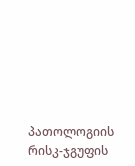პათოლოგიის რისკ-ჯგუფის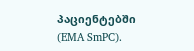პაციენტებში (EMA SmPC).